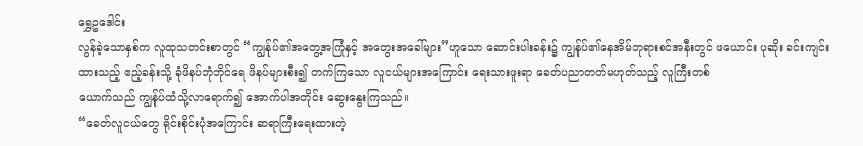ရွှေဥဒေါင်း
လွန်ခဲ့သောနှစ်က လူထုသတင်းစာတွင် “ကျွန်ုပ်၏အတွေ့အကြုံနှင့် အတွေးအခေါ်များ”ဟူသော ဆောင်းပါးခန်း၌ ကျွန်ုပ်၏နေအိမ်ဘုရားစင်အနီးတွင် ဖယောင်း ပုဆိုး ခင်းကျင်းထားသည့် ဧည့်ခန်းသို့ ခုံဖိနပ်ဘုံဘိုင်ရေ ဖိနပ်များစီး၍ တက်ကြသော လူငယ်များအကြောင်း ရေးသားဖူးရာ ခေတ်ပညာတတ်မဟုတ်သည့် လူကြီးတစ်
ယောက်သည် ကျွန်ုပ်ထံသို့လာရောက်၍ အောက်ပါအတိုင်း ဆွေးနွေးကြသည်။
“ခေတ်လူငယ်တွေ ရိုင်းစိုင်းပုံအကြောင်း ဆရာကြီးရေးထားတဲ့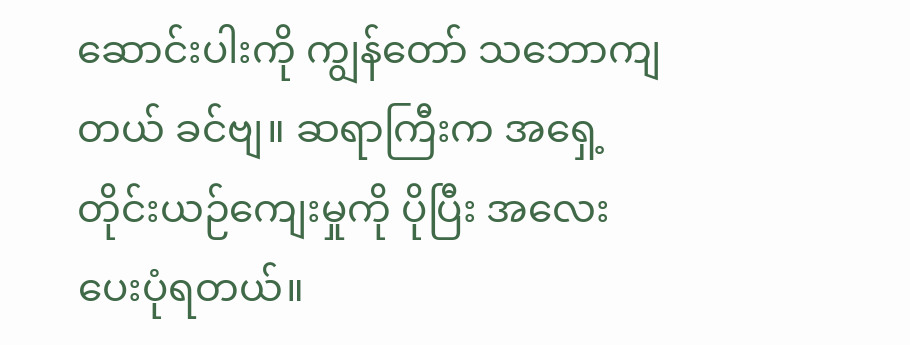ဆောင်းပါးကို ကျွန်တော် သဘောကျတယ် ခင်ဗျ။ ဆရာကြီးက အရှေ့တိုင်းယဉ်ကျေးမှုကို ပိုပြီး အလေးပေးပုံရတယ်။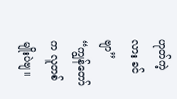ဟုတ်ကဲ့လား ခင်ဗျာ”
“ကျွန်တော်က လူတစ်မျိုးပဲဗျ။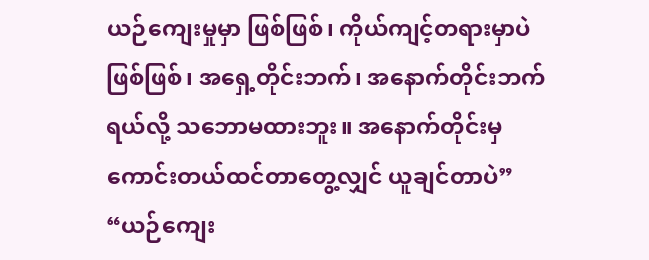ယဉ်ကျေးမှုမှာ ဖြစ်ဖြစ်၊ ကိုယ်ကျင့်တရားမှာပဲ ဖြစ်ဖြစ်၊ အရှေ့တိုင်းဘက်၊ အနောက်တိုင်းဘက်ရယ်လို့ သဘောမထားဘူး။ အနောက်တိုင်းမှ ကောင်းတယ်ထင်တာတွေ့လျှင် ယူချင်တာပဲ”
“ယဉ်ကျေး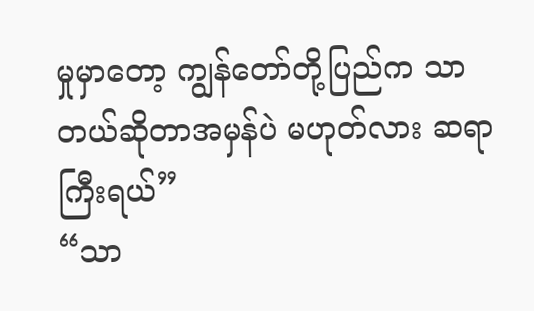မှုမှာတော့ ကျွန်တော်တို့ပြည်က သာတယ်ဆိုတာအမှန်ပဲ မဟုတ်လား ဆရာကြီးရယ်”
“သာ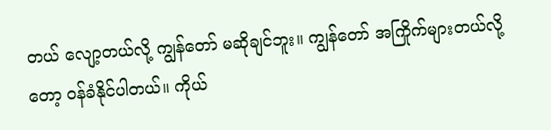တယ် လျော့တယ်လို့ ကျွန်တော် မဆိုချင်ဘူး။ ကျွန်တော် အကြိုက်များတယ်လို့တော့ ဝန်ခံနိုင်ပါတယ်။ ကိုယ်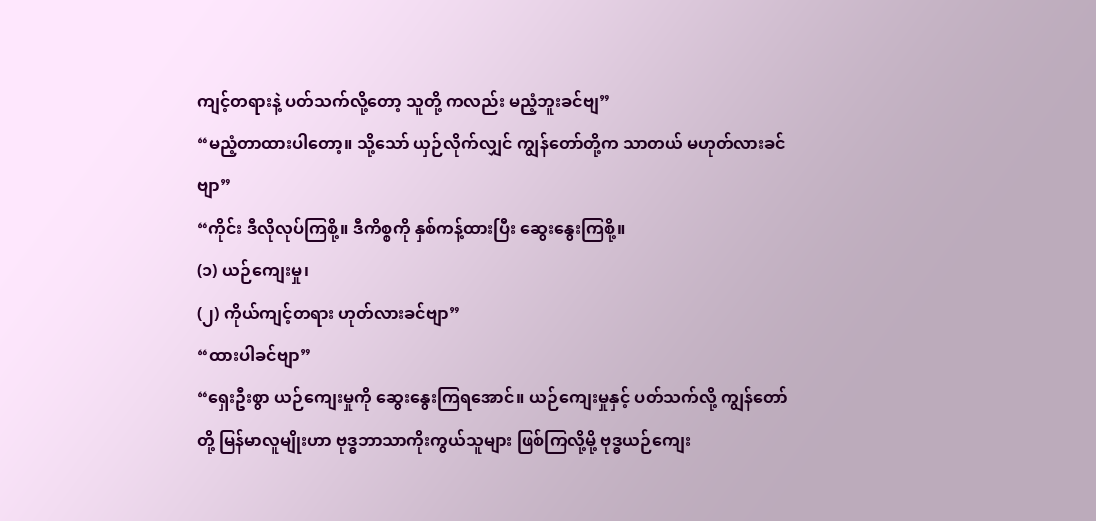ကျင့်တရားနဲ့ ပတ်သက်လို့တော့ သူတို့ ကလည်း မညံ့ဘူးခင်ဗျ”
“မညံ့တာထားပါတော့။ သို့သော် ယှဉ်လိုက်လျှင် ကျွန်တော်တို့က သာတယ် မဟုတ်လားခင်ဗျာ”
“ကိုင်း ဒီလိုလုပ်ကြစို့။ ဒီကိစ္စကို နှစ်ကန့်ထားပြီး ဆွေးနွေးကြစို့။
(၁) ယဉ်ကျေးမှု၊
(၂) ကိုယ်ကျင့်တရား ဟုတ်လားခင်ဗျာ”
“ထားပါခင်ဗျာ”
“ရှေးဦးစွာ ယဉ်ကျေးမှုကို ဆွေးနွေးကြရအောင်။ ယဉ်ကျေးမှုနှင့် ပတ်သက်လို့ ကျွန်တော်တို့ မြန်မာလူမျိုးဟာ ဗုဒ္ဓဘာသာကိုးကွယ်သူများ ဖြစ်ကြလို့မို့ ဗုဒ္ဓယဉ်ကျေး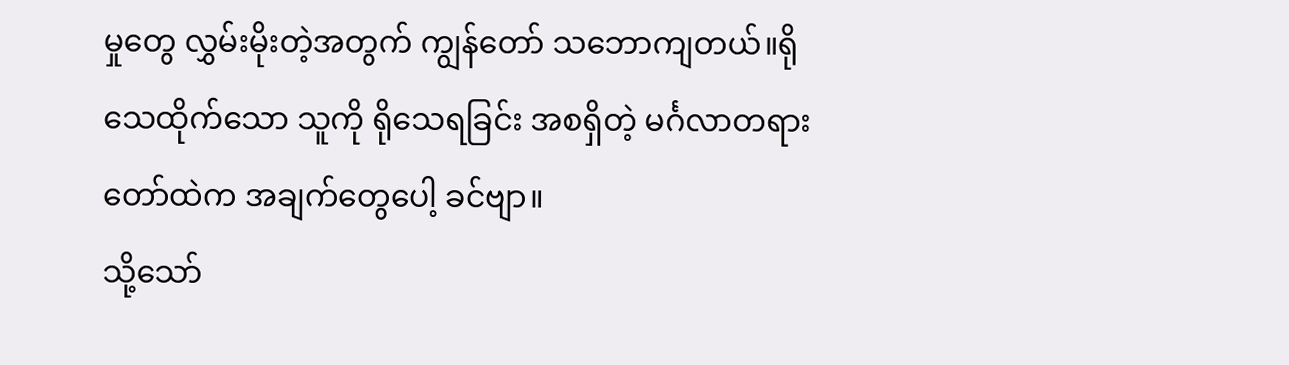မှုတွေ လွှမ်းမိုးတဲ့အတွက် ကျွန်တော် သဘောကျတယ်။ရိုသေထိုက်သော သူကို ရိုသေရခြင်း အစရှိတဲ့ မင်္ဂလာတရားတော်ထဲက အချက်တွေပေါ့ ခင်ဗျာ။
သို့သော်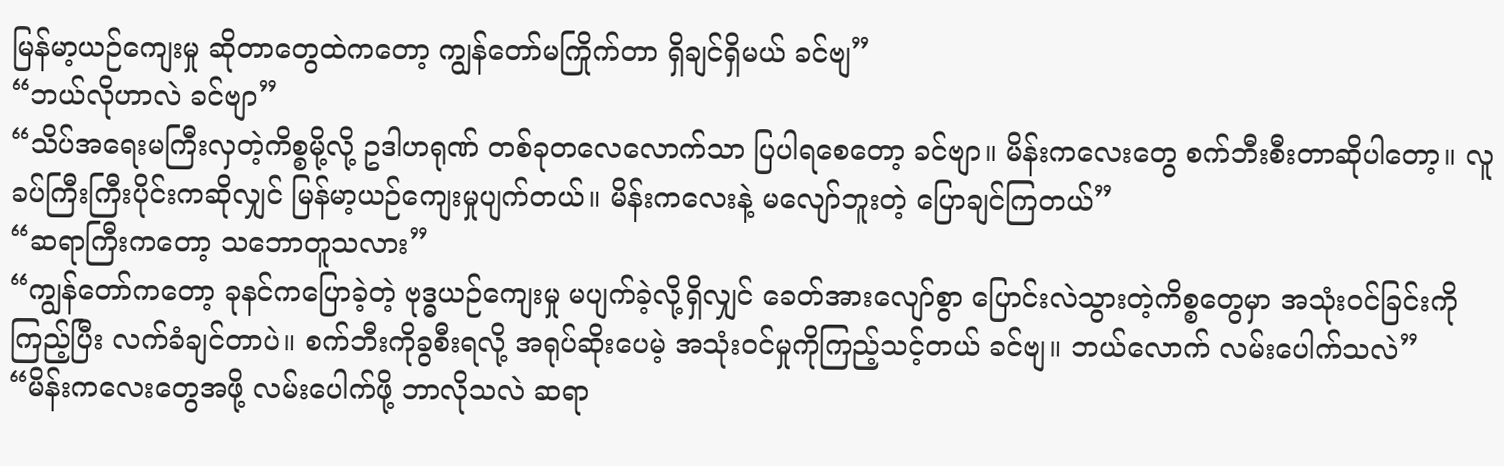မြန်မာ့ယဉ်ကျေးမှု ဆိုတာတွေထဲကတော့ ကျွန်တော်မကြိုက်တာ ရှိချင်ရှိမယ် ခင်ဗျ”
“ဘယ်လိုဟာလဲ ခင်ဗျာ”
“သိပ်အရေးမကြီးလှတဲ့ကိစ္စမို့လို့ ဥဒါဟရုဏ် တစ်ခုတလေလောက်သာ ပြပါရစေတော့ ခင်ဗျာ။ မိန်းကလေးတွေ စက်ဘီးစီးတာဆိုပါတော့။ လူခပ်ကြီးကြီးပိုင်းကဆိုလျှင် မြန်မာ့ယဉ်ကျေးမှုပျက်တယ်။ မိန်းကလေးနဲ့ မလျော်ဘူးတဲ့ ပြောချင်ကြတယ်”
“ဆရာကြီးကတော့ သဘောတူသလား”
“ကျွန်တော်ကတော့ ခုနင်ကပြောခဲ့တဲ့ ဗုဒ္ဓယဉ်ကျေးမှု မပျက်ခဲ့လို့ရှိလျှင် ခေတ်အားလျော်စွာ ပြောင်းလဲသွားတဲ့ကိစ္စတွေမှာ အသုံးဝင်ခြင်းကိုကြည့်ပြီး လက်ခံချင်တာပဲ။ စက်ဘီးကိုခွစီးရလို့ အရုပ်ဆိုးပေမဲ့ အသုံးဝင်မှုကိုကြည့်သင့်တယ် ခင်ဗျ။ ဘယ်လောက် လမ်းပေါက်သလဲ”
“မိန်းကလေးတွေအဖို့ လမ်းပေါက်ဖို့ ဘာလိုသလဲ ဆရာ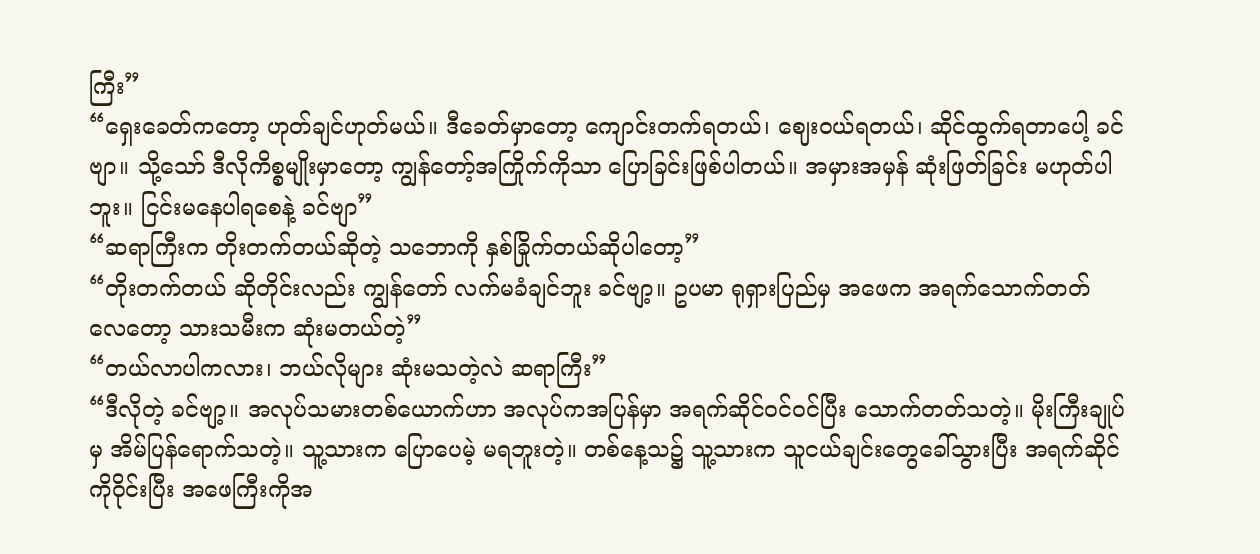ကြီး”
“ရှေးခေတ်ကတော့ ဟုတ်ချင်ဟုတ်မယ်။ ဒီခေတ်မှာတော့ ကျောင်းတက်ရတယ်၊ ဈေးဝယ်ရတယ်၊ ဆိုင်ထွက်ရတာပေါ့ ခင်ဗျာ။ သို့သော် ဒီလိုကိစ္စမျိုးမှာတော့ ကျွန်တော့်အကြိုက်ကိုသာ ပြောခြင်းဖြစ်ပါတယ်။ အမှားအမှန် ဆုံးဖြတ်ခြင်း မဟုတ်ပါဘူး။ ငြင်းမနေပါရစေနဲ့ ခင်ဗျာ”
“ဆရာကြီးက တိုးတက်တယ်ဆိုတဲ့ သဘောကို နှစ်ခြိုက်တယ်ဆိုပါတော့”
“တိုးတက်တယ် ဆိုတိုင်းလည်း ကျွန်တော် လက်မခံချင်ဘူး ခင်ဗျာ့။ ဥပမာ ရုရှားပြည်မှ အဖေက အရက်သောက်တတ်လေတော့ သားသမီးက ဆုံးမတယ်တဲ့”
“တယ်လာပါကလား၊ ဘယ်လိုများ ဆုံးမသတဲ့လဲ ဆရာကြီး”
“ဒီလိုတဲ့ ခင်ဗျာ့။ အလုပ်သမားတစ်ယောက်ဟာ အလုပ်ကအပြန်မှာ အရက်ဆိုင်ဝင်ဝင်ပြီး သောက်တတ်သတဲ့။ မိုးကြီးချုပ်မှ အိမ်ပြန်ရောက်သတဲ့။ သူ့သားက ပြောပေမဲ့ မရဘူးတဲ့။ တစ်နေ့သ၌ သူ့သားက သူငယ်ချင်းတွေခေါ်သွားပြီး အရက်ဆိုင်ကိုဝိုင်းပြီး အဖေကြီးကိုအ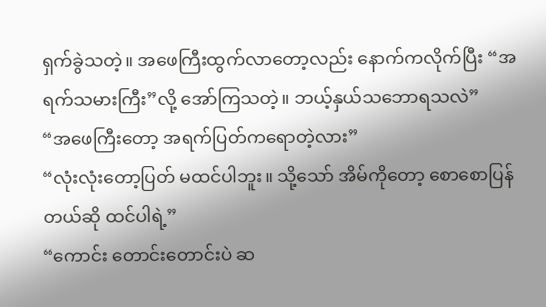ရှက်ခွဲသတဲ့။ အဖေကြီးထွက်လာတော့လည်း နောက်ကလိုက်ပြီး “အရက်သမားကြီး”လို့ အော်ကြသတဲ့။ ဘယ့်နှယ်သဘောရသလဲ”
“အဖေကြီးတော့ အရက်ပြတ်ကရောတဲ့လား”
“လုံးလုံးတော့ပြတ် မထင်ပါဘူး။ သို့သော် အိမ်ကိုတော့ စောစောပြန်တယ်ဆို ထင်ပါရဲ့”
“ကောင်း တောင်းတောင်းပဲ ဆ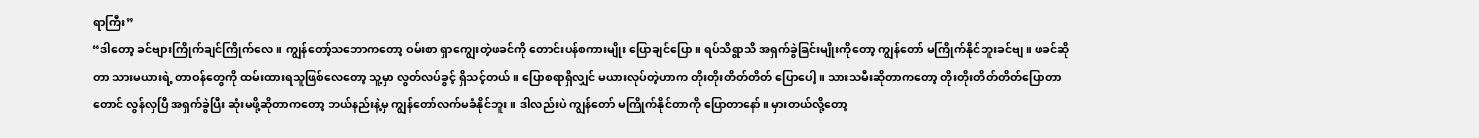ရာကြီး”
“ဒါတော့ ခင်ဗျားကြိုက်ချင်ကြိုက်လေ။ ကျွန်တော့်သဘောကတော့ ဝမ်းစာ ရှာကျွေးတဲ့ဖခင်ကို တောင်းပန်စကားမျိုး ပြောချင်ပြော။ ရပ်သိရွာသိ အရှက်ခွဲခြင်းမျိုးကိုတော့ ကျွန်တော် မကြိုက်နိုင်ဘူးခင်ဗျ။ ဖခင်ဆိုတာ သားမယားရဲ့ တာဝန်တွေကို ထမ်းထားရသူဖြစ်လေတော့ သူ့မှာ လွတ်လပ်ခွင့် ရှိသင့်တယ်။ ပြောစရာရှိလျှင် မယားလုပ်တဲ့ဟာက တိုးတိုးတိတ်တိတ် ပြောပေါ့။ သားသမီးဆိုတာကတော့ တိုးတိုးတိတ်တိတ်ပြောတာတောင် လွန်လှပြီ အရှက်ခွဲပြီး ဆုံးမဖို့ဆိုတာကတော့ ဘယ်နည်းနဲ့မှ ကျွန်တော်လက်မခံနိုင်ဘူး။ ဒါလည်းပဲ ကျွန်တော် မကြိုက်နိုင်တာကို ပြောတာနော်။ မှားတယ်လို့တော့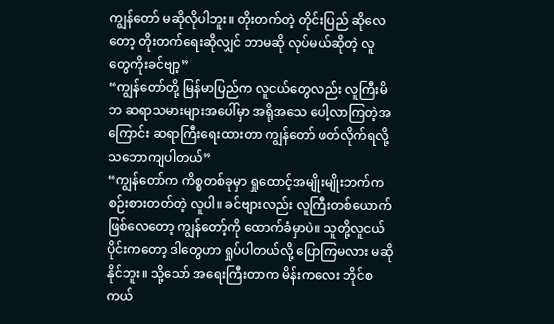ကျွန်တော် မဆိုလိုပါဘူး။ တိုးတက်တဲ့ တိုင်းပြည် ဆိုလေတော့ တိုးတက်ရေးဆိုလျှင် ဘာမဆို လုပ်မယ်ဆိုတဲ့ လူတွေကိုးခင်ဗျာ့”
“ကျွန်တော်တို့ မြန်မာပြည်က လူငယ်တွေလည်း လူကြီးမိဘ ဆရာသမားများအပေါ်မှာ အရိုအသေ ပေါ့လာကြတဲ့အကြောင်း ဆရာကြီးရေးထားတာ ကျွန်တော် ဖတ်လိုက်ရလို့ သဘောကျပါတယ်”
“ကျွန်တော်က ကိစ္စတစ်ခုမှာ ရှုထောင့်အမျိုးမျိုးဘက်က စဉ်းစားတတ်တဲ့ လူပါ။ ခင်ဗျားလည်း လူကြီးတစ်ယောက်ဖြစ်လေတော့ ကျွန်တော့်ကို ထောက်ခံမှာပဲ။ သူတို့လူငယ်ပိုင်းကတော့ ဒါတွေဟာ ရှုပ်ပါတယ်လို့ ပြောကြမလား မဆိုနိုင်ဘူး။ သို့သော် အရေးကြီးတာက မိန်းကလေး ဘိုင်စကယ်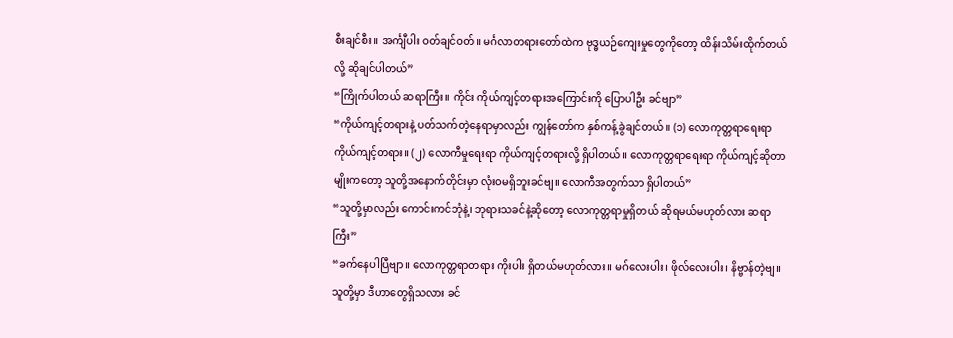စီးချင်စီး။ အင်္ကျီပါး ဝတ်ချင်ဝတ်။ မင်္ဂလာတရားတော်ထဲက ဗုဒ္ဓယဉ်ကျေးမှုတွေကိုတော့ ထိန်းသိမ်းထိုက်တယ်လို့ ဆိုချင်ပါတယ်”
“ကြိုက်ပါတယ် ဆရာကြီး။ ကိုင်း ကိုယ်ကျင့်တရားအကြောင်းကို ပြောပါဦး ခင်ဗျာ”
“ကိုယ်ကျင့်တရားနဲ့ ပတ်သက်တဲ့နေရာမှာလည်း ကျွန်တော်က နှစ်ကန့်ခွဲချင်တယ်။ (၁) လောကုတ္တရာရေးရာ ကိုယ်ကျင့်တရား။ (၂) လောကီမှုရေးရာ ကိုယ်ကျင့်တရားလို့ ရှိပါတယ်။ လောကုတ္တရာရေးရာ ကိုယ်ကျင့်ဆိုတာမျိုးကတော့ သူတို့အနောက်တိုင်းမှာ လုံးဝမရှိဘူးခင်ဗျ။ လောကီအတွက်သာ ရှိပါတယ်”
“သူတို့မှာလည်း ကောင်းကင်ဘုံနဲ့၊ ဘုရားသခင်နဲ့ဆိုတော့ လောကုတ္တရာမှုရှိတယ် ဆိုရမယ်မဟုတ်လား ဆရာကြီး”
“ခက်နေပါပြီဗျာ။ လောကုတ္တရာတရား ကိုးပါး ရှိတယ်မဟုတ်လား။ မဂ်လေးပါး၊ ဖိုလ်လေးပါး၊ နိဗ္ဗာန်တဲ့ဗျ။ သူတို့မှာ ဒီဟာတွေရှိသလား ခင်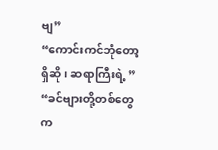ဗျ”
“ကောင်းကင်ဘုံတော့ ရှိဆို၊ ဆရာကြီးရဲ့ ”
“ခင်ဗျားတို့တစ်တွေက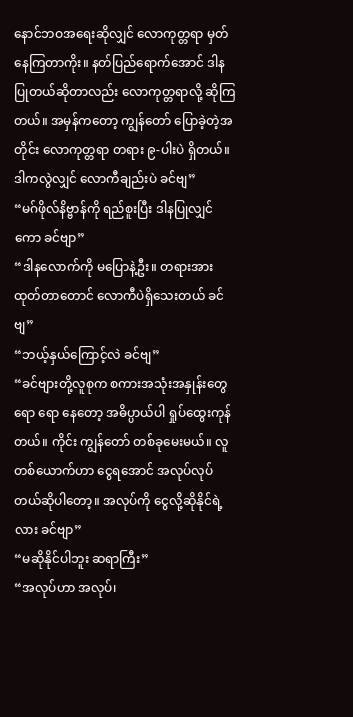နောင်ဘဝအရေးဆိုလျှင် လောကုတ္တရာ မှတ်နေကြတာကိုး။ နတ်ပြည်ရောက်အောင် ဒါနပြုတယ်ဆိုတာလည်း လောကုတ္တရာလို့ ဆိုကြတယ်။ အမှန်ကတော့ ကျွန်တော် ပြောခဲ့တဲ့အတိုင်း လောကုတ္တရာ တရား ၉-ပါးပဲ ရှိတယ်။ ဒါကလွဲလျှင် လောကီချည်းပဲ ခင်ဗျ”
“မဂ်ဖိုလ်နိဗ္ဗာန်ကို ရည်စူးပြီး ဒါနပြုလျှင်ကော ခင်ဗျာ”
“ဒါနလောက်ကို မပြောနဲ့ဦး။ တရားအားထုတ်တာတောင် လောကီပဲရှိသေးတယ် ခင်ဗျ”
“ဘယ့်နှယ်ကြောင့်လဲ ခင်ဗျ”
“ခင်ဗျားတို့လူစုက စကားအသုံးအနှုန်းတွေ ရော ရော နေတော့ အဓိပ္ပာယ်ပါ ရှုပ်ထွေးကုန်တယ်။ ကိုင်း ကျွန်တော် တစ်ခုမေးမယ်။ လူတစ်ယောက်ဟာ ငွေရအောင် အလုပ်လုပ်တယ်ဆိုပါတော့။ အလုပ်ကို ငွေလို့ဆိုနိုင်ရဲ့လား ခင်ဗျာ”
“မဆိုနိုင်ပါဘူး ဆရာကြီး”
“အလုပ်ဟာ အလုပ်၊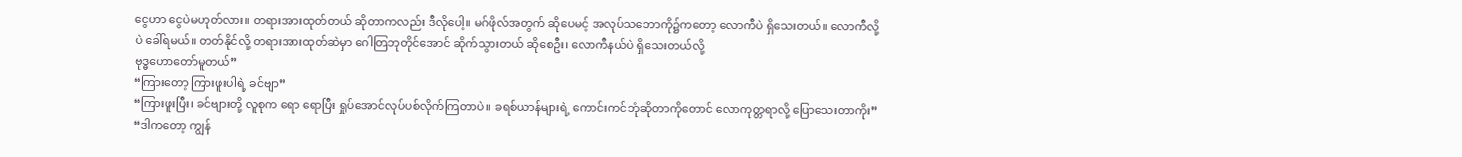ငွေဟာ ငွေပဲမဟုတ်လား။ တရားအားထုတ်တယ် ဆိုတာကလည်း ဒီလိုပေါ့။ မဂ်ဖိုလ်အတွက် ဆိုပေမင့် အလုပ်သဘောကို၌ကတော့ လောကီပဲ ရှိသေးတယ်။ လောကီလို့ပဲ ခေါ်ရမယ်။ တတ်နိုင်လို့ တရားအားထုတ်ဆဲမှာ ဂေါတြဘုတိုင်အောင် ဆိုက်သွားတယ် ဆိုစေဦး၊ လောကီနယ်ပဲ ရှိသေးတယ်လို့
ဗုဒ္ဓဟောတော်မူတယ်”
“ကြားတော့ ကြားဖူးပါရဲ့ ခင်ဗျာ”
“ကြားဖူးပြီး၊ ခင်ဗျားတို့ လူစုက ရော ရောပြီး ရှုပ်အောင်လုပ်ပစ်လိုက်ကြတာပဲ။ ခရစ်ယာန်များရဲ့ ကောင်းကင်ဘုံဆိုတာကိုတောင် လောကုတ္တရာလို့ ပြောသေးတာကိုး”
“ဒါကတော့ ကျွန်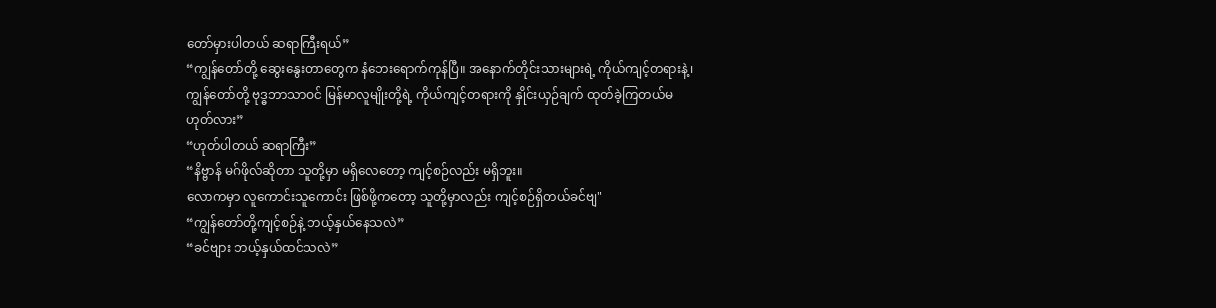တော်မှားပါတယ် ဆရာကြီးရယ်”
“ကျွန်တော်တို့ ဆွေးနွေးတာတွေက နံဘေးရောက်ကုန်ပြီ။ အနောက်တိုင်းသားများရဲ့ ကိုယ်ကျင့်တရားနဲ့၊ ကျွန်တော်တို့ ဗုဒ္ဓဘာသာဝင် မြန်မာလူမျိုးတို့ရဲ့ ကိုယ်ကျင့်တရားကို နှိုင်းယှဉ်ချက် ထုတ်ခဲ့ကြတယ်မဟုတ်လား”
“ဟုတ်ပါတယ် ဆရာကြီး”
“နိဗ္ဗာန် မဂ်ဖိုလ်ဆိုတာ သူတို့မှာ မရှိလေတော့ ကျင့်စဉ်လည်း မရှိဘူး။
လောကမှာ လူကောင်းသူကောင်း ဖြစ်ဖို့ကတော့ သူတို့မှာလည်း ကျင့်စဉ်ရှိတယ်ခင်ဗျ"
“ကျွန်တော်တို့ကျင့်စဉ်နဲ့ ဘယ့်နှယ်နေသလဲ”
“ခင်ဗျား ဘယ့်နှယ်ထင်သလဲ”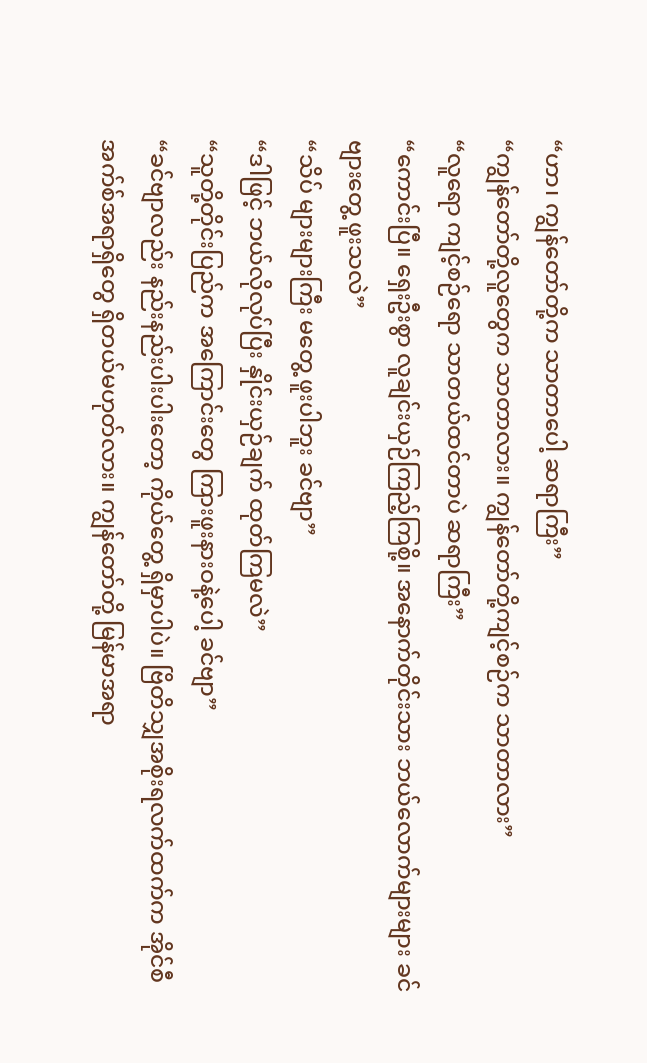“ဟာ၊ ကျွန်တော်တို့က သာတာပေါ့ ဆရာကြီး”
“ကျွန်တော်တို့လူတွေက သာတာလား။ ကျွန်တော်တို့ကျင့်စဉ်က သာတာလား”
“လူရော ကျင့်စဉ်ရော သာတယ်ထင်တာပဲ ဆရာကြီး”
“ကောင်းပြီ။ ရှေးဦးစွာ လူချင်းယှဉ်ကြည့်ကြစို့။ အနောက်တိုင်းသား ဘယ်လောက်များများ ခင်ဗျားတွေ့ ဖူးသလဲ”
“သိပ် များများကြီး မတွေ့ ဖူးပါဘူး ခင်ဗျာ”
“ဒါဖြင့် ဘယ်လိုလုပ်ပြီး နှိုင်းယှဉ်ချက် ထုတ်ကြမလဲ”
“သူတို့တိုင်းပြည်က အကြောင်းတွေ ကြားဖူးနားဝနဲ့ပေါ့ ခင်ဗျာ”
“ခင်ဗျာလည်း နည်းနည်းပါးပါးတော့ ကိုယ်တွေ့ ရှိမှာပါပဲ။ ဗြိတိသျှအစိုးရလက်ထက်က အိုင်စီအက်စ်အရာရှိတွေ ရှိတယ်မဟုတ်လား။ ကျွန်တော်တို့ မြန်မာအရာ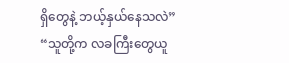ရှိတွေနဲ့ ဘယ့်နှယ်နေသလဲ”
“သူတို့က လခကြီးတွေယူ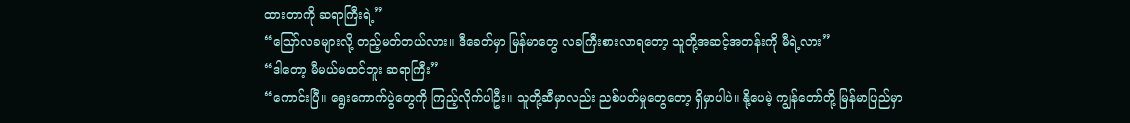ထားတာကို ဆရာကြီးရဲ့”
“ဪလခများလို့ တည့်မတ်တယ်လား။ ဒီခေတ်မှာ မြန်မာတွေ လခကြီးစားလာရတော့ သူတို့အဆင့်အတန်းကို မီရဲ့လား”
“ဒါတော့ မီမယ်မထင်ဘူး ဆရာကြီး”
“ကောင်းပြီ။ ရွေးကောက်ပွဲတွေကို ကြည့်လိုက်ပါဦး။ သူတို့ဆီမှာလည်း ညစ်ပတ်မှုတွေတော့ ရှိမှာပါပဲ။ နို့ပေမဲ့ ကျွန်တော်တို့ မြန်မာပြည်မှာ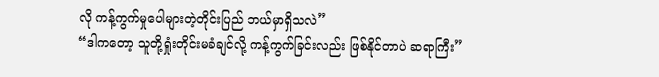လို ကန့်ကွက်မှုပေါများတဲ့တိုင်းပြည် ဘယ်မှာရှိသလဲ”
“ဒါကတော့ သူတို့ရှုံးတိုင်းမခံချင်လို့ ကန့်ကွက်ခြင်းလည်း ဖြစ်နိုင်တာပဲ ဆရာကြီး”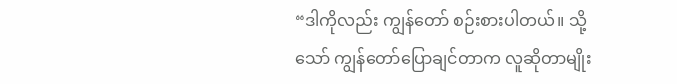“ဒါကိုလည်း ကျွန်တော် စဉ်းစားပါတယ်။ သို့သော် ကျွန်တော်ပြောချင်တာက လူဆိုတာမျိုး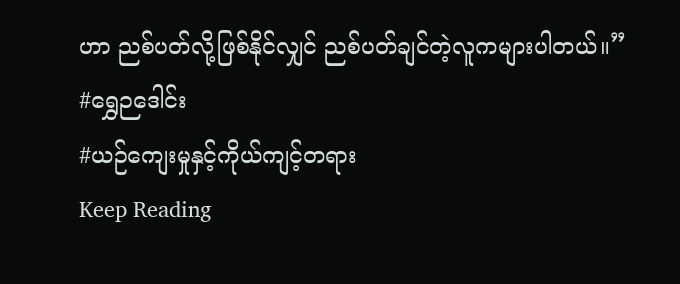ဟာ ညစ်ပတ်လို့ဖြစ်နိုင်လျှင် ညစ်ပတ်ချင်တဲ့လူကများပါတယ်။”
#ရွှေဉဒေါင်း
#ယဉ်ကျေးမှုနှင့်ကိုယ်ကျင့်တရား
Keep Reading